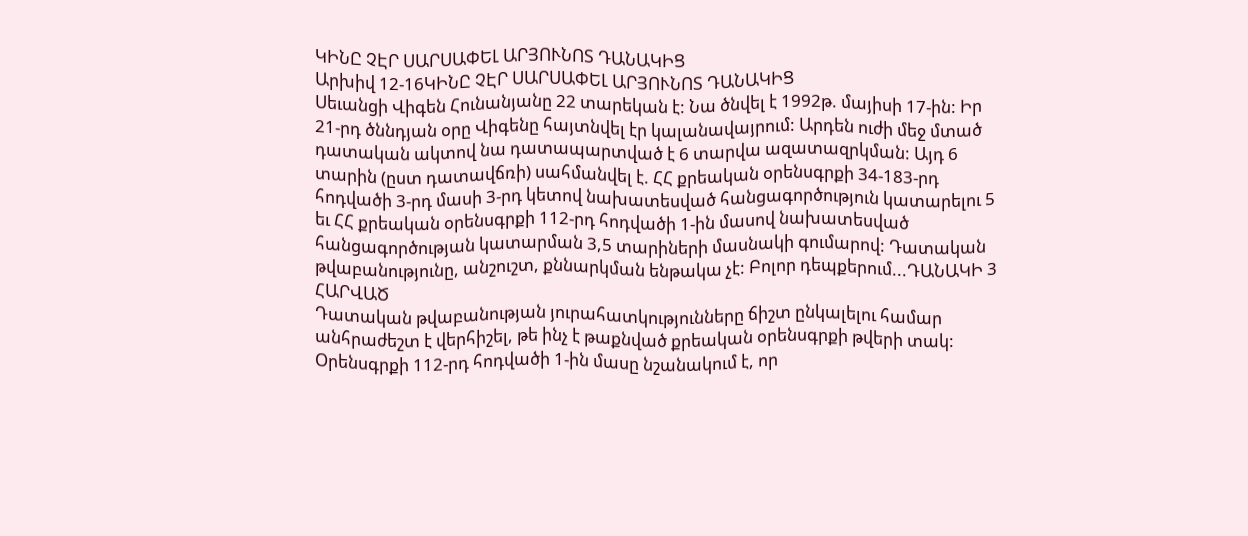ԿԻՆԸ ՉԷՐ ՍԱՐՍԱՓԵԼ ԱՐՅՈՒՆՈՏ ԴԱՆԱԿԻՑ
Արխիվ 12-16ԿԻՆԸ ՉԷՐ ՍԱՐՍԱՓԵԼ ԱՐՅՈՒՆՈՏ ԴԱՆԱԿԻՑ
Սեւանցի Վիգեն Հունանյանը 22 տարեկան է: Նա ծնվել է 1992թ. մայիսի 17-ին: Իր 21-րդ ծննդյան օրը Վիգենը հայտնվել էր կալանավայրում: Արդեն ուժի մեջ մտած դատական ակտով նա դատապարտված է 6 տարվա ազատազրկման: Այդ 6 տարին (ըստ դատավճռի) սահմանվել է. ՀՀ քրեական օրենսգրքի 34-183-րդ հոդվածի 3-րդ մասի 3-րդ կետով նախատեսված հանցագործություն կատարելու 5 եւ ՀՀ քրեական օրենսգրքի 112-րդ հոդվածի 1-ին մասով նախատեսված հանցագործության կատարման 3,5 տարիների մասնակի գումարով: Դատական թվաբանությունը, անշուշտ, քննարկման ենթակա չէ: Բոլոր դեպքերում...ԴԱՆԱԿԻ 3 ՀԱՐՎԱԾ
Դատական թվաբանության յուրահատկությունները ճիշտ ընկալելու համար անհրաժեշտ է վերհիշել, թե ինչ է թաքնված քրեական օրենսգրքի թվերի տակ: Օրենսգրքի 112-րդ հոդվածի 1-ին մասը նշանակում է, որ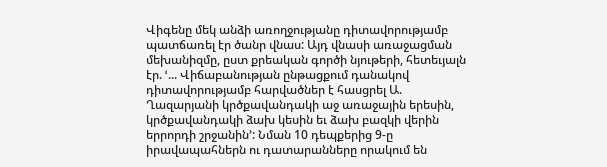Վիգենը մեկ անձի առողջությանը դիտավորությամբ պատճառել էր ծանր վնաս: Այդ վնասի առաջացման մեխանիզմը, ըստ քրեական գործի նյութերի, հետեւյալն էր. ՙ... Վիճաբանության ընթացքում դանակով դիտավորությամբ հարվածներ է հասցրել Ա. Ղազարյանի կրծքավանդակի աջ առաջային երեսին, կրծքավանդակի ձախ կեսին եւ ձախ բազկի վերին երրորդի շրջանին՚: Նման 10 դեպքերից 9-ը իրավապահներն ու դատարանները որակում են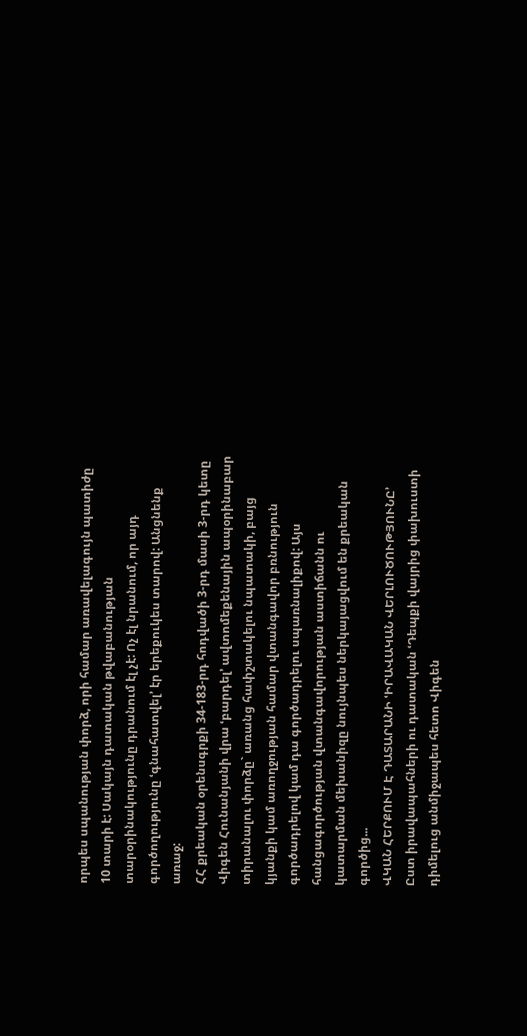որպես սպանության փորձ, որի համար առավելագույն պատիժը 10 տարի է: Սակայն դատական թվաբանության տարօրինակությունը դրանում էլ չէ: Ոչ էլ նրանում, որ այդ գործողությունը ՙգնահատվել՚ էր երեքուկես տարով: Անցնենք առաջ:
ՀՀ քրեական օրենսգրքի 34-183-րդ հոդվածի 3-րդ մասի 3-րդ կետը Վիգեն Հունանյանի վրա ՙբարդել՚ ավտոմեքենային ապօրինաբար տիրանալու փորձը` առանց հափշտակելու նպատակի, բայց կյանքի կամ առողջության համար վտանգավոր բռնություն գործադրելով կամ դա գործադրելու սպառնալիքով: Այս հանցագործության վտանգավորության աստիճանն ու կատարման մեխանիզը նույնպես ներկայացվում են քրեական գործից...
ՎԿԱՆ ՀԵՐՔՈՒՄ Է ԴԱՏԱՐԱՆԻ ՙԻՐԱՎԱԿԱՆ ՎԵՐԼՈՒԾՈՒԹՅՈՒՆԸ՚
Ըստ իրավապահների ու դատական ՙԴեպքի վայրից փախուստի դիմելուց անմիջապես հետո Վիգեն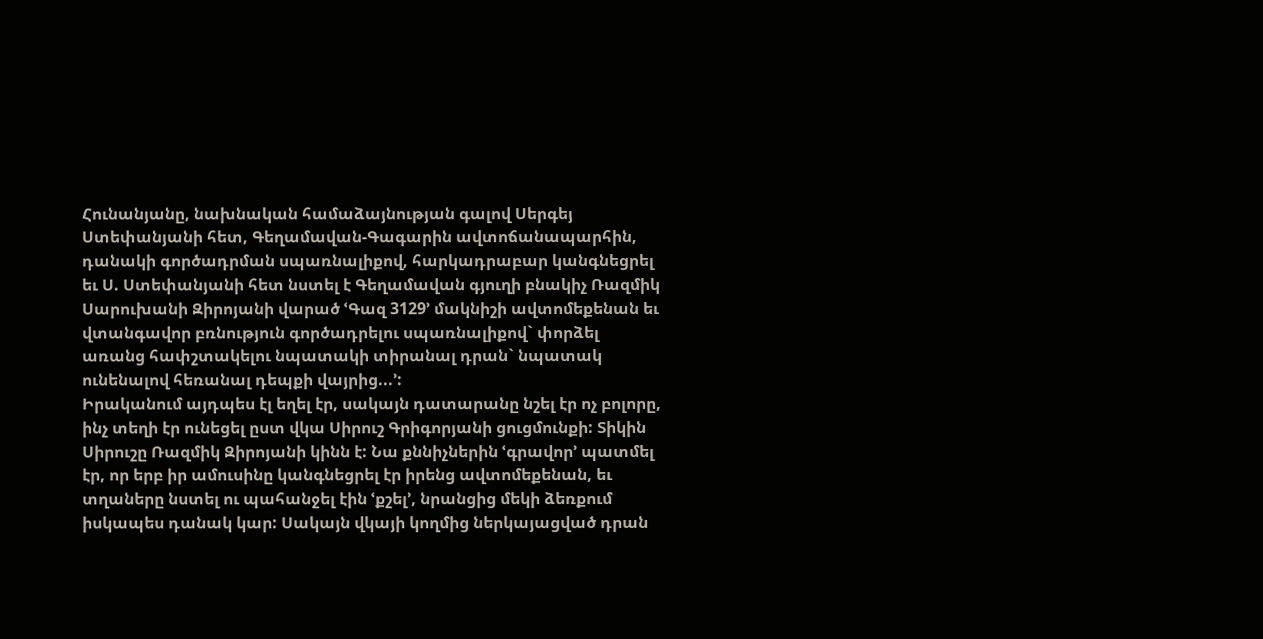Հունանյանը, նախնական համաձայնության գալով Սերգեյ Ստեփանյանի հետ, Գեղամավան-Գագարին ավտոճանապարհին, դանակի գործադրման սպառնալիքով, հարկադրաբար կանգնեցրել եւ Ս. Ստեփանյանի հետ նստել է Գեղամավան գյուղի բնակիչ Ռազմիկ Սարուխանի Զիրոյանի վարած ՙԳազ 3129՚ մակնիշի ավտոմեքենան եւ վտանգավոր բռնություն գործադրելու սպառնալիքով` փորձել առանց հափշտակելու նպատակի տիրանալ դրան` նպատակ ունենալով հեռանալ դեպքի վայրից...՚:
Իրականում այդպես էլ եղել էր, սակայն դատարանը նշել էր ոչ բոլորը, ինչ տեղի էր ունեցել ըստ վկա Սիրուշ Գրիգորյանի ցուցմունքի: Տիկին Սիրուշը Ռազմիկ Զիրոյանի կինն է: Նա քննիչներին ՙգրավոր՚ պատմել էր, որ երբ իր ամուսինը կանգնեցրել էր իրենց ավտոմեքենան, եւ տղաները նստել ու պահանջել էին ՙքշել՚, նրանցից մեկի ձեռքում իսկապես դանակ կար: Սակայն վկայի կողմից ներկայացված դրան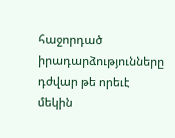հաջորդած իրադարձությունները դժվար թե որեւէ մեկին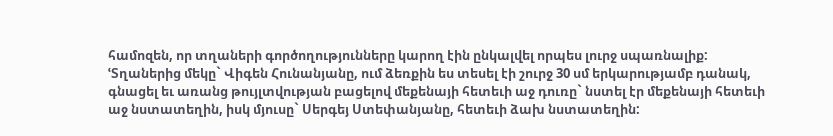համոզեն, որ տղաների գործողությունները կարող էին ընկալվել որպես լուրջ սպառնալիք:
ՙՏղաներից մեկը` Վիգեն Հունանյանը, ում ձեռքին ես տեսել էի շուրջ 30 սմ երկարությամբ դանակ, գնացել եւ առանց թույլտվության բացելով մեքենայի հետեւի աջ դուռը` նստել էր մեքենայի հետեւի աջ նստատեղին, իսկ մյուսը` Սերգեյ Ստեփանյանը, հետեւի ձախ նստատեղին: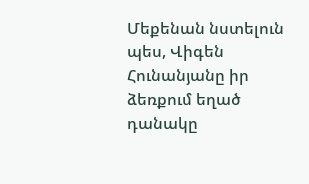Մեքենան նստելուն պես, Վիգեն Հունանյանը իր ձեռքում եղած դանակը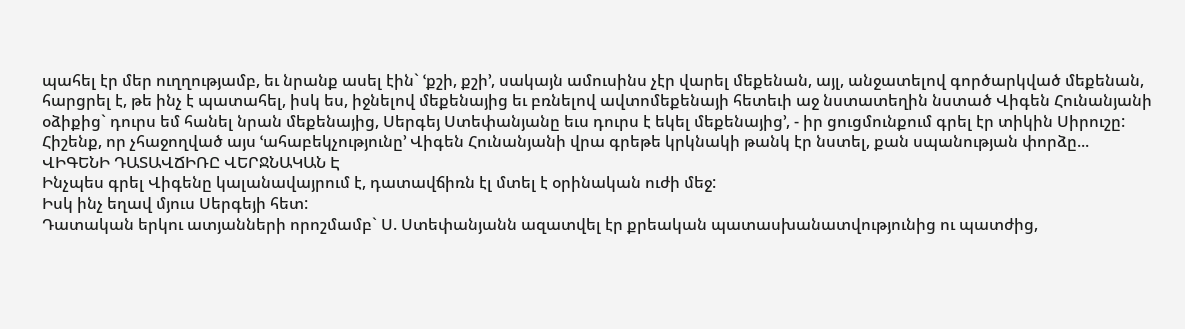պահել էր մեր ուղղությամբ, եւ նրանք ասել էին` ՙքշի, քշի՚, սակայն ամուսինս չէր վարել մեքենան, այլ, անջատելով գործարկված մեքենան, հարցրել է, թե ինչ է պատահել, իսկ ես, իջնելով մեքենայից եւ բռնելով ավտոմեքենայի հետեւի աջ նստատեղին նստած Վիգեն Հունանյանի օձիքից` դուրս եմ հանել նրան մեքենայից, Սերգեյ Ստեփանյանը եւս դուրս է եկել մեքենայից՚, - իր ցուցմունքում գրել էր տիկին Սիրուշը: Հիշենք, որ չհաջողված այս ՙահաբեկչությունը՚ Վիգեն Հունանյանի վրա գրեթե կրկնակի թանկ էր նստել, քան սպանության փորձը...
ՎԻԳԵՆԻ ԴԱՏԱՎՃԻՌԸ ՎԵՐՋՆԱԿԱՆ Է
Ինչպես գրել Վիգենը կալանավայրում է, դատավճիռն էլ մտել է օրինական ուժի մեջ:
Իսկ ինչ եղավ մյուս Սերգեյի հետ:
Դատական երկու ատյանների որոշմամբ` Ս. Ստեփանյանն ազատվել էր քրեական պատասխանատվությունից ու պատժից,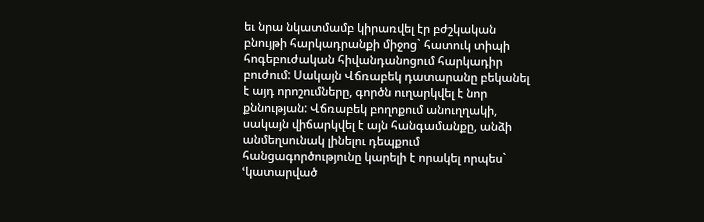եւ նրա նկատմամբ կիրառվել էր բժշկական բնույթի հարկադրանքի միջոց` հատուկ տիպի հոգեբուժական հիվանդանոցում հարկադիր բուժում: Սակայն Վճռաբեկ դատարանը բեկանել է այդ որոշումները, գործն ուղարկվել է նոր քննության: Վճռաբեկ բողոքում անուղղակի, սակայն վիճարկվել է այն հանգամանքը, անձի անմեղսունակ լինելու դեպքում հանցագործությունը կարելի է որակել որպես` ՙկատարված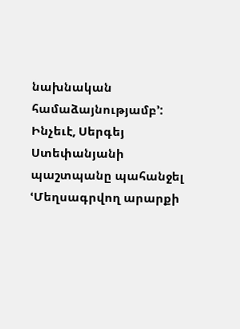նախնական համաձայնությամբ՚: Ինչեւէ, Սերգեյ Ստեփանյանի պաշտպանը պահանջել ՙՄեղսագրվող արարքի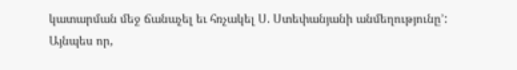կատարման մեջ ճանաչել եւ հռչակել Ս. Ստեփանյանի անմեղությունը՚:
Այնպես որ,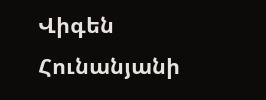Վիգեն Հունանյանի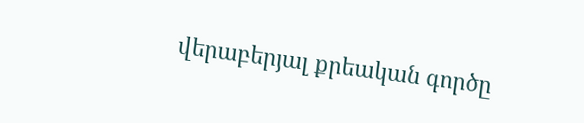վերաբերյալ քրեական գործը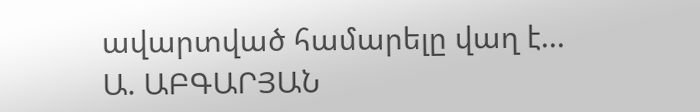ավարտված համարելը վաղ է...
Ա. ԱԲԳԱՐՅԱՆ